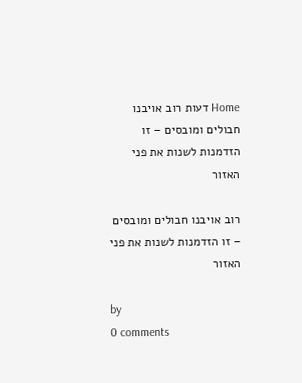Home דעות רוב אויבנו חבולים ומובסים – זו הזדמנות לשנות את פני האזור

רוב אויבנו חבולים ומובסים – זו הזדמנות לשנות את פני האזור

by
0 comments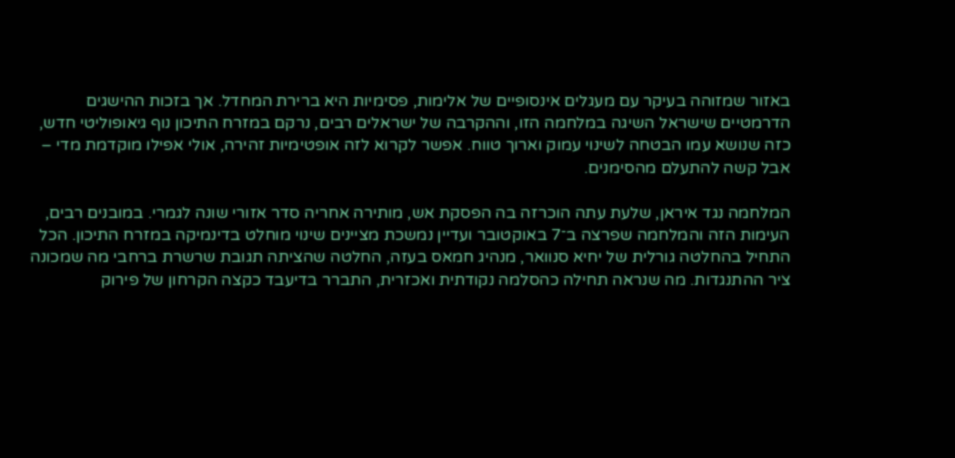באזור שמזוהה בעיקר עם מעגלים אינסופיים של אלימות, פסימיות היא ברירת המחדל. אך בזכות ההישגים הדרמטיים שישראל השיגה במלחמה הזו, וההקרבה של ישראלים רבים, נרקם במזרח התיכון נוף גיאופוליטי חדש, כזה שנושא עמו הבטחה לשינוי עמוק וארוך טווח. אפשר לקרוא לזה אופטימיות זהירה, אולי אפילו מוקדמת מדי – אבל קשה להתעלם מהסימנים.

המלחמה נגד איראן, שלעת עתה הוכרזה בה הפסקת אש, מותירה אחריה סדר אזורי שונה לגמרי. במובנים רבים, העימות הזה והמלחמה שפרצה ב־7 באוקטובר ועדיין נמשכת מציינים שינוי מוחלט בדינמיקה במזרח התיכון. הכל התחיל בהחלטה גורלית של יחיא סנוואר, מנהיג חמאס בעזה, החלטה שהציתה תגובת שרשרת ברחבי מה שמכונה ציר ההתנגדות. מה שנראה תחילה כהסלמה נקודתית ואכזרית, התברר בדיעבד כקצה הקרחון של פירוק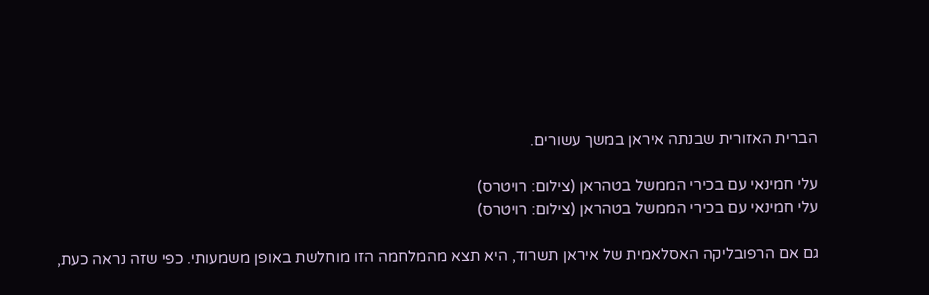הברית האזורית שבנתה איראן במשך עשורים.

עלי חמינאי עם בכירי הממשל בטהראן (צילום: רויטרס)
עלי חמינאי עם בכירי הממשל בטהראן (צילום: רויטרס)

גם אם הרפובליקה האסלאמית של איראן תשרוד, היא תצא מהמלחמה הזו מוחלשת באופן משמעותי. כפי שזה נראה כעת,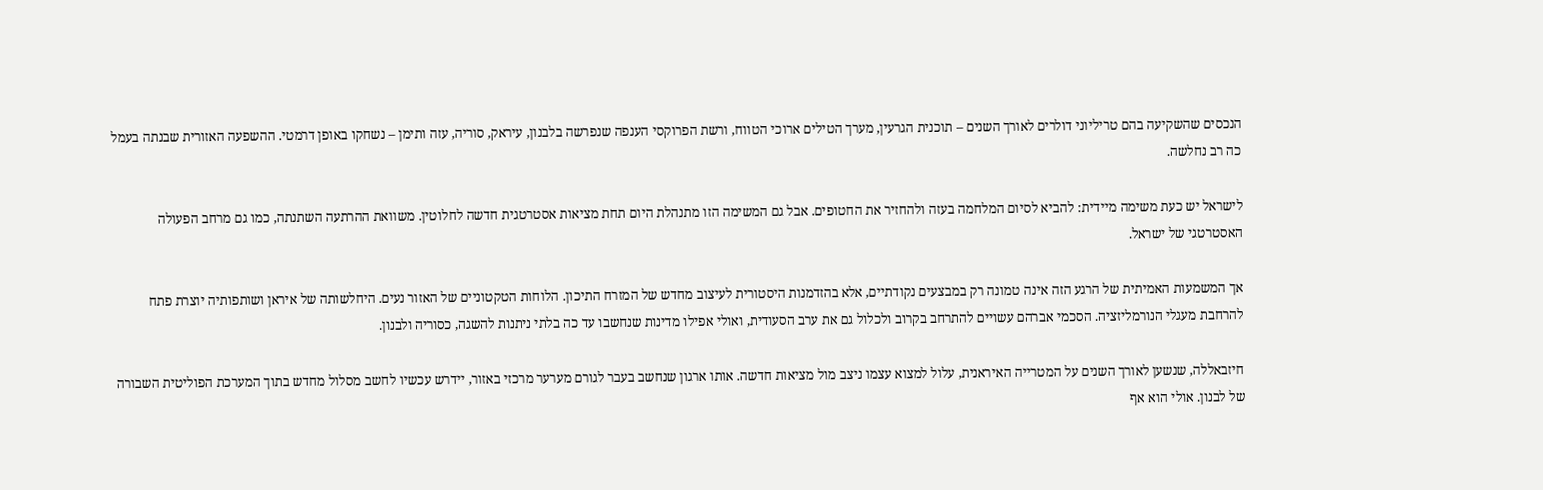הנכסים שהשקיעה בהם טריליוני דולרים לאורך השנים – תוכנית הגרעין, מערך הטילים ארוכי הטווח, ורשת הפרוקסי הענפה שנפרשה בלבנון, עיראק, סוריה, עזה ותימן – נשחקו באופן דרמטי. ההשפעה האזורית שבנתה בעמל כה רב נחלשה.

לישראל יש כעת משימה מיידית: להביא לסיום המלחמה בעזה ולהחזיר את החטופים. אבל גם המשימה הזו מתנהלת היום תחת מציאות אסטרטגית חדשה לחלוטין. משוואת ההרתעה השתנתה, כמו גם מרחב הפעולה האסטרטגי של ישראל.

אך המשמעות האמיתית של הרגע הזה אינה טמונה רק במבצעים נקודתיים, אלא בהזדמנות היסטורית לעיצוב מחדש של המזרח התיכון. הלוחות הטקטוניים של האזור נעים. היחלשותה של איראן ושותפותיה יוצרת פתח להרחבת מעגלי הנורמליזציה. הסכמי אברהם עשויים להתרחב בקרוב ולכלול גם את ערב הסעודית, ואולי אפילו מדינות שנחשבו עד כה בלתי ניתנות להשגה, כסוריה ולבנון.

חיזבאללה, שנשען לאורך השנים על המטרייה האיראנית, עלול למצוא עצמו ניצב מול מציאות חדשה. אותו ארגון שנחשב בעבר לגורם מערער מרכזי באזור, יידרש עכשיו לחשב מסלול מחדש בתוך המערכת הפוליטית השבורה של לבנון. אולי הוא אף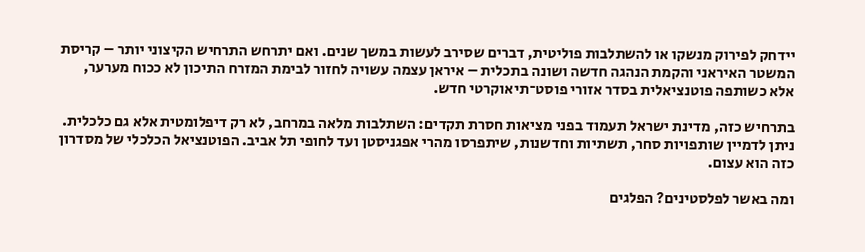יידחק לפירוק מנשקו או להשתלבות פוליטית, דברים שסירב לעשות במשך שנים. ואם יתרחש התרחיש הקיצוני יותר – קריסת המשטר האיראני והקמת הנהגה חדשה ושונה בתכלית – איראן עצמה עשויה לחזור לבימת המזרח התיכון לא ככוח מערער, אלא כשותפה פוטנציאלית בסדר אזורי פוסט־תיאוקרטי חדש.

בתרחיש כזה, מדינת ישראל תעמוד בפני מציאות חסרת תקדים: השתלבות מלאה במרחב, לא רק דיפלומטית אלא גם כלכלית. ניתן לדמיין שותפויות סחר, תשתיות וחדשנות, שיתפרסו מהרי אפגניסטן ועד לחופי תל אביב. הפוטנציאל הכלכלי של מסדרון כזה הוא עצום.

ומה באשר לפלסטינים? הפלגים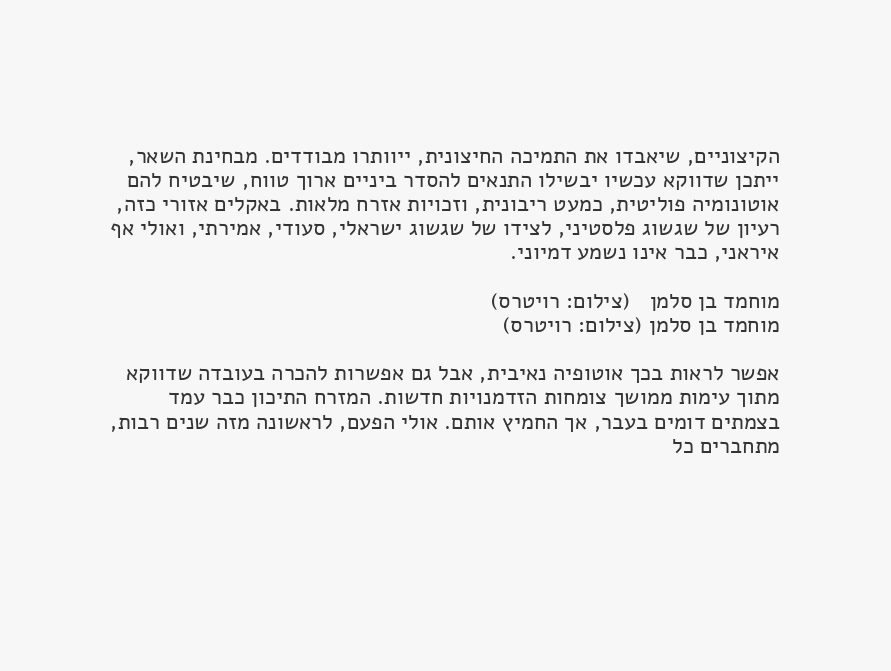הקיצוניים, שיאבדו את התמיכה החיצונית, ייוותרו מבודדים. מבחינת השאר, ייתכן שדווקא עכשיו יבשילו התנאים להסדר ביניים ארוך טווח, שיבטיח להם אוטונומיה פוליטית, כמעט ריבונית, וזכויות אזרח מלאות. באקלים אזורי כזה, רעיון של שגשוג פלסטיני, לצידו של שגשוג ישראלי, סעודי, אמירתי, ואולי אף איראני, כבר אינו נשמע דמיוני.

מוחמד בן סלמן   (צילום: רויטרס)
מוחמד בן סלמן (צילום: רויטרס)

אפשר לראות בכך אוטופיה נאיבית, אבל גם אפשרות להכרה בעובדה שדווקא מתוך עימות ממושך צומחות הזדמנויות חדשות. המזרח התיכון כבר עמד בצמתים דומים בעבר, אך החמיץ אותם. אולי הפעם, לראשונה מזה שנים רבות, מתחברים כל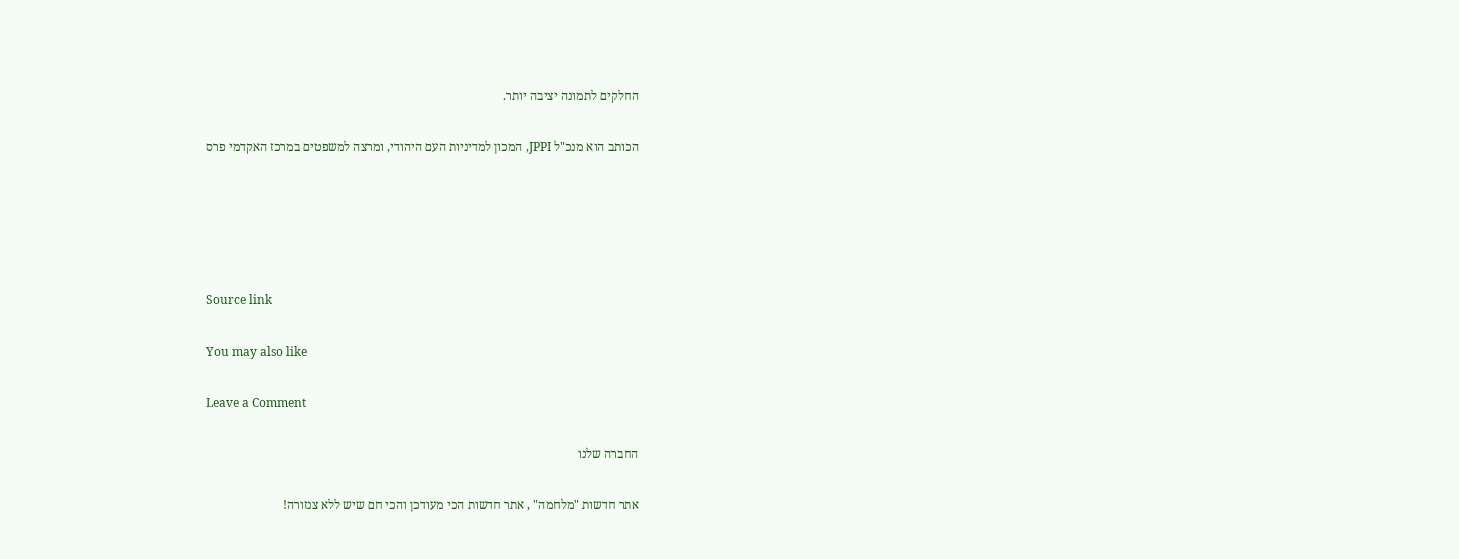החלקים לתמונה יציבה יותר.

הכותב הוא מנכ"ל JPPI, המכון למדיניות העם היהודי, ומרצה למשפטים במרכז האקדמי פרס





Source link

You may also like

Leave a Comment

החברה שלנו

אתר חדשות "מלחמה" , אתר חדשות הכי מעודכן והכי חם שיש ללא צנזורה!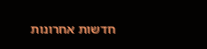חדשות אחרונות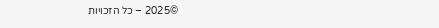©2025 – כל הזכויות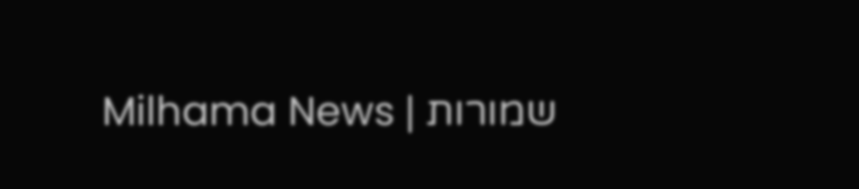שמורות | Milhama News